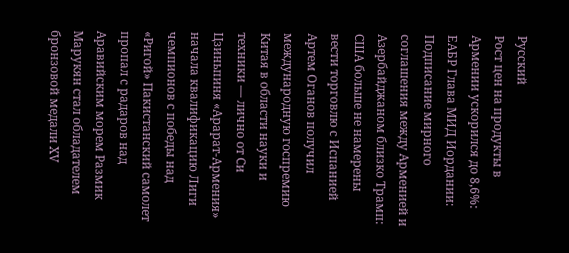Русский
Рост цен на продукты в Армении ускорился до 8,6%: ЕАБР Глава МИД Иордании: Подписание мирного соглашения между Арменией и Азербайджаном близко Трамп: США больше не намерены вести торговлю с Испанией Артем Оганов получил международную госпремию Китая в области науки и техники — лично от Си Цзиньпиня «Арарат‑Армения» начала квалификацию Лиги чемпионов с победы над «Ригой» Пакистанский самолет пропал с радаров над Аравийским морем Размик Марукян стал обладателем бронзовой медали XV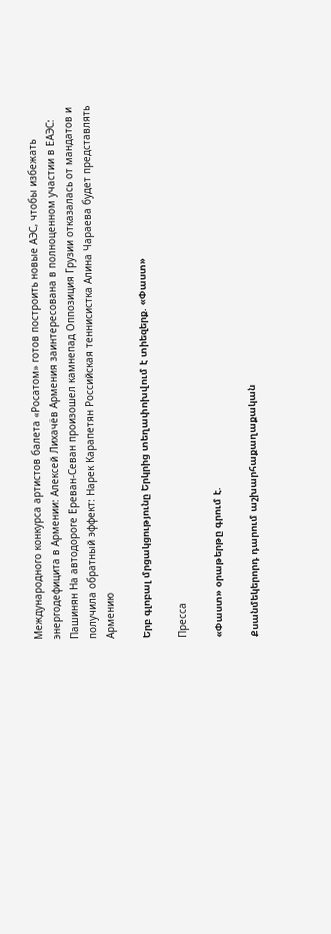Международного конкурса артистов балета «Росатом» готов построить новые АЭС, чтобы избежать энергодефицита в Армении: Алексей Лихачёв Армения заинтересована в полноценном участии в ЕАЭС: Пашинян На автодороге Ереван-Севан произошел камнепад Оппозиция Грузии отказалась от мандатов и получила обратный эффект: Нарек Карапетян Российская теннисистка Алина Чараева будет представлять Армению

Երբ գլոբալ մրցակցությունը Երկրից տեղափոխվում է տիեզերք. «Փաստ»

Пресса

«Փաստ» օրաթերթը գրում է.

Քսանմեկերորդ դարում աշխարհաքաղաքական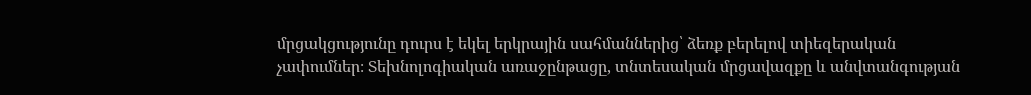մրցակցությունը դուրս է եկել երկրային սահմաններից՝ ձեռք բերելով տիեզերական չափումներ։ Տեխնոլոգիական առաջընթացը, տնտեսական մրցավազքը և անվտանգության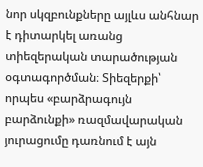նոր սկզբունքները այլևս անհնար է դիտարկել առանց տիեզերական տարածության օգտագործման։ Տիեզերքի՝ որպես «բարձրագույն բարձունքի» ռազմավարական յուրացումը դառնում է այն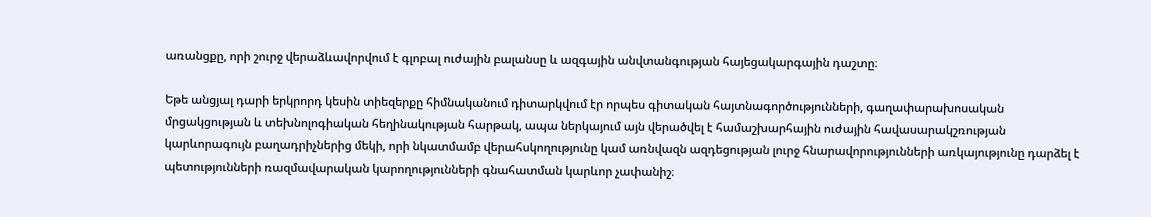առանցքը, որի շուրջ վերաձևավորվում է գլոբալ ուժային բալանսը և ազգային անվտանգության հայեցակարգային դաշտը։

Եթե անցյալ դարի երկրորդ կեսին տիեզերքը հիմնականում դիտարկվում էր որպես գիտական հայտնագործությունների, գաղափարախոսական մրցակցության և տեխնոլոգիական հեղինակության հարթակ, ապա ներկայում այն վերածվել է համաշխարհային ուժային հավասարակշռության կարևորագույն բաղադրիչներից մեկի, որի նկատմամբ վերահսկողությունը կամ առնվազն ազդեցության լուրջ հնարավորությունների առկայությունը դարձել է պետությունների ռազմավարական կարողությունների գնահատման կարևոր չափանիշ։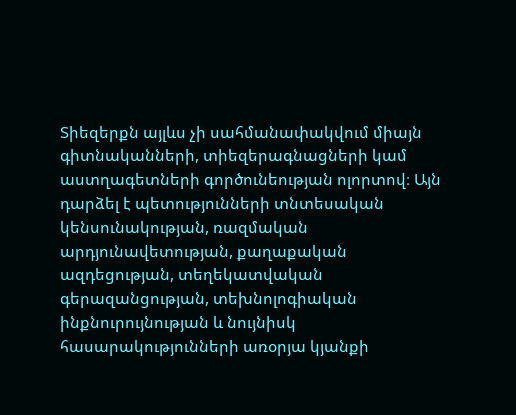Տիեզերքն այլևս չի սահմանափակվում միայն գիտնականների, տիեզերագնացների կամ աստղագետների գործունեության ոլորտով։ Այն դարձել է պետությունների տնտեսական կենսունակության, ռազմական արդյունավետության, քաղաքական ազդեցության, տեղեկատվական գերազանցության, տեխնոլոգիական ինքնուրույնության և նույնիսկ հասարակությունների առօրյա կյանքի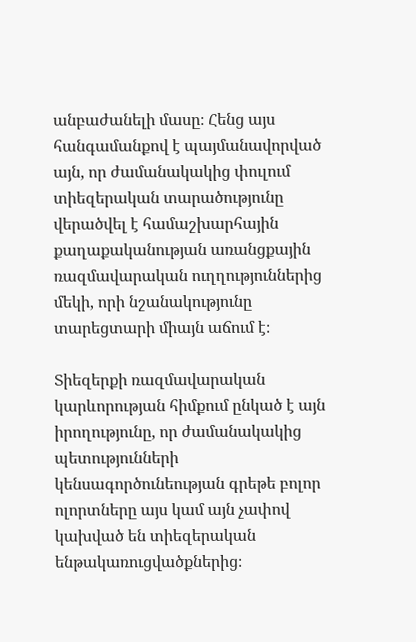անբաժանելի մասը։ Հենց այս հանգամանքով է պայմանավորված այն, որ ժամանակակից փուլում տիեզերական տարածությունը վերածվել է համաշխարհային քաղաքականության առանցքային ռազմավարական ուղղություններից մեկի, որի նշանակությունը տարեցտարի միայն աճում է։

Տիեզերքի ռազմավարական կարևորության հիմքում ընկած է այն իրողությունը, որ ժամանակակից պետությունների կենսագործունեության գրեթե բոլոր ոլորտները այս կամ այն չափով կախված են տիեզերական ենթակառուցվածքներից։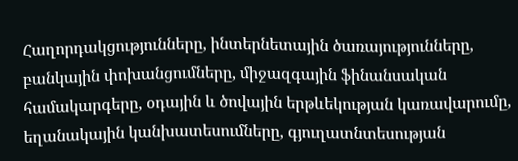Հաղորդակցությունները, ինտերնետային ծառայությունները, բանկային փոխանցումները, միջազգային ֆինանսական համակարգերը, օդային և ծովային երթևեկության կառավարումը, եղանակային կանխատեսումները, գյուղատնտեսության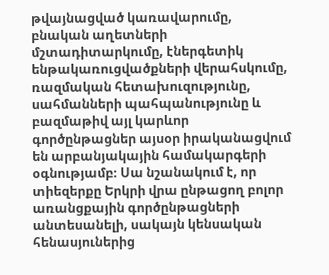թվայնացված կառավարումը, բնական աղետների մշտադիտարկումը, էներգետիկ ենթակառուցվածքների վերահսկումը, ռազմական հետախուզությունը, սահմանների պահպանությունը և բազմաթիվ այլ կարևոր գործընթացներ այսօր իրականացվում են արբանյակային համակարգերի օգնությամբ։ Սա նշանակում է, որ տիեզերքը Երկրի վրա ընթացող բոլոր առանցքային գործընթացների անտեսանելի, սակայն կենսական հենասյուներից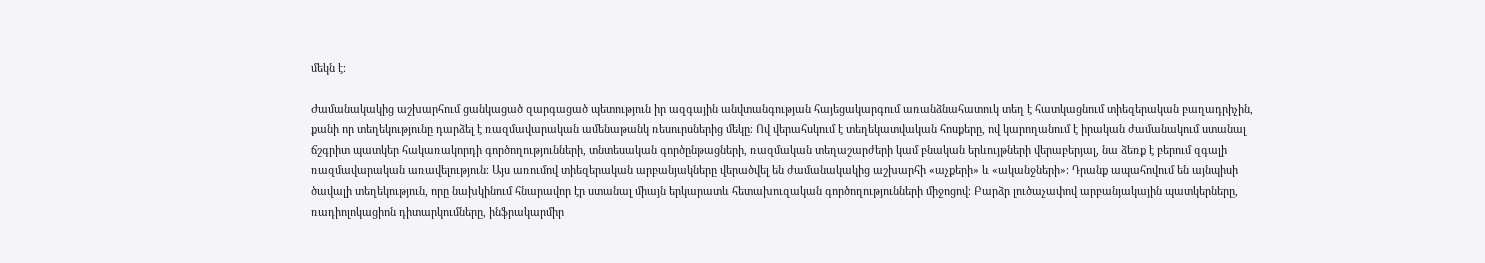մեկն է։

Ժամանակակից աշխարհում ցանկացած զարգացած պետություն իր ազգային անվտանգության հայեցակարգում առանձնահատուկ տեղ է հատկացնում տիեզերական բաղադրիչին, քանի որ տեղեկությունը դարձել է ռազմավարական ամենաթանկ ռեսուրսներից մեկը։ Ով վերահսկում է տեղեկատվական հոսքերը, ով կարողանում է իրական ժամանակում ստանալ ճշգրիտ պատկեր հակառակորդի գործողությունների, տնտեսական գործընթացների, ռազմական տեղաշարժերի կամ բնական երևույթների վերաբերյալ, նա ձեռք է բերում զգալի ռազմավարական առավելություն։ Այս առումով տիեզերական արբանյակները վերածվել են ժամանակակից աշխարհի «աչքերի» և «ականջների»։ Դրանք ապահովում են այնպիսի ծավալի տեղեկություն, որը նախկինում հնարավոր էր ստանալ միայն երկարատև հետախուզական գործողությունների միջոցով։ Բարձր լուծաչափով արբանյակային պատկերները, ռադիոլոկացիոն դիտարկումները, ինֆրակարմիր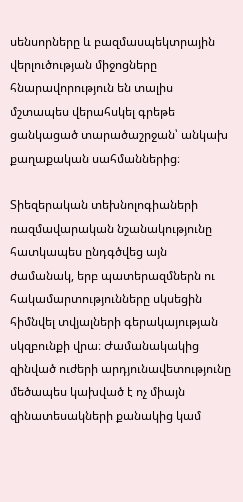սենսորները և բազմասպեկտրային վերլուծության միջոցները հնարավորություն են տալիս մշտապես վերահսկել գրեթե ցանկացած տարածաշրջան՝ անկախ քաղաքական սահմաններից։

Տիեզերական տեխնոլոգիաների ռազմավարական նշանակությունը հատկապես ընդգծվեց այն ժամանակ, երբ պատերազմներն ու հակամարտությունները սկսեցին հիմնվել տվյալների գերակայության սկզբունքի վրա։ Ժամանակակից զինված ուժերի արդյունավետությունը մեծապես կախված է ոչ միայն զինատեսակների քանակից կամ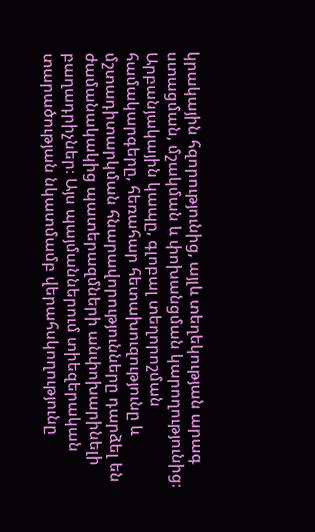կրակային հզորությունից, այլև տեղեկության արագ ստացման, մշակման և փոխանցման կարողությունից։ Արբանյակային կապը, գլոբալ տեղորոշման համակարգերը, հեռահար հետախուզությունը և մշտադիտարկման հնարավորությունները դարձել են ժամանակակից պատերազմների անփոխարինելի բաղադրիչներ։ Այս պայմաններում տիեզերական տարածության նկատմամբ վերահսկողությունը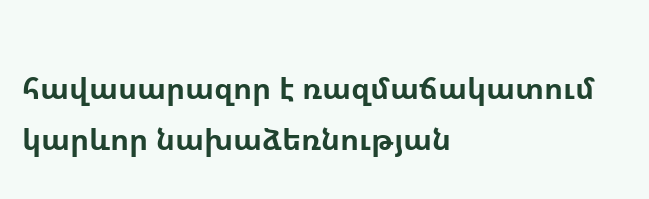հավասարազոր է ռազմաճակատում կարևոր նախաձեռնության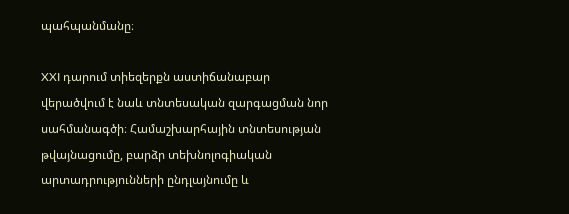պահպանմանը։

XXI դարում տիեզերքն աստիճանաբար վերածվում է նաև տնտեսական զարգացման նոր սահմանագծի։ Համաշխարհային տնտեսության թվայնացումը, բարձր տեխնոլոգիական արտադրությունների ընդլայնումը և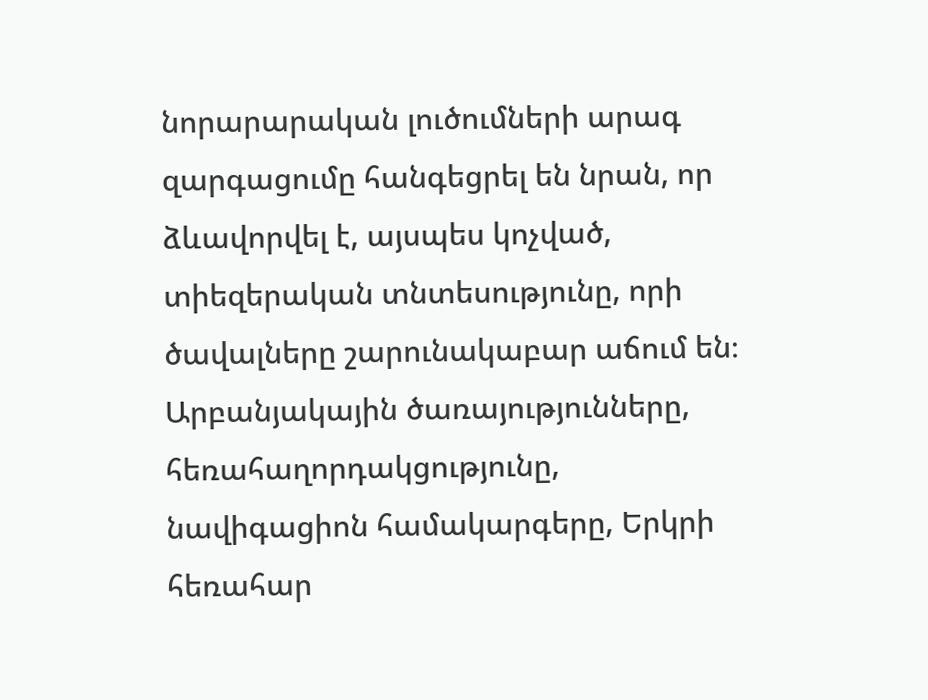նորարարական լուծումների արագ զարգացումը հանգեցրել են նրան, որ ձևավորվել է, այսպես կոչված, տիեզերական տնտեսությունը, որի ծավալները շարունակաբար աճում են։ Արբանյակային ծառայությունները, հեռահաղորդակցությունը, նավիգացիոն համակարգերը, Երկրի հեռահար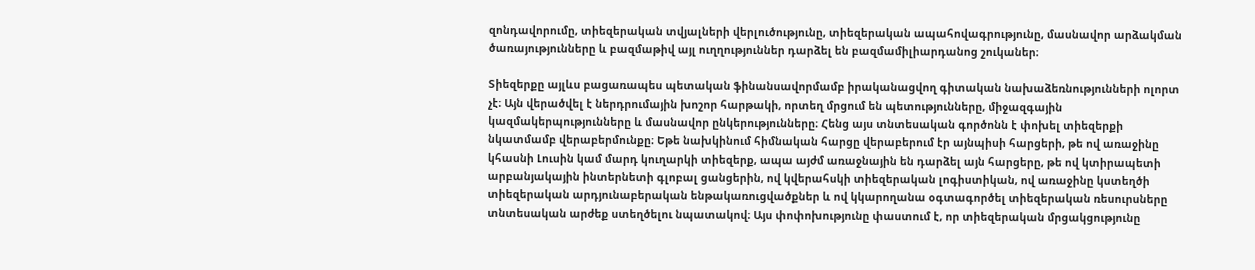զոնդավորումը, տիեզերական տվյալների վերլուծությունը, տիեզերական ապահովագրությունը, մասնավոր արձակման ծառայությունները և բազմաթիվ այլ ուղղություններ դարձել են բազմամիլիարդանոց շուկաներ։

Տիեզերքը այլևս բացառապես պետական ֆինանսավորմամբ իրականացվող գիտական նախաձեռնությունների ոլորտ չէ։ Այն վերածվել է ներդրումային խոշոր հարթակի, որտեղ մրցում են պետությունները, միջազգային կազմակերպությունները և մասնավոր ընկերությունները։ Հենց այս տնտեսական գործոնն է փոխել տիեզերքի նկատմամբ վերաբերմունքը։ Եթե նախկինում հիմնական հարցը վերաբերում էր այնպիսի հարցերի, թե ով առաջինը կհասնի Լուսին կամ մարդ կուղարկի տիեզերք, ապա այժմ առաջնային են դարձել այն հարցերը, թե ով կտիրապետի արբանյակային ինտերնետի գլոբալ ցանցերին, ով կվերահսկի տիեզերական լոգիստիկան, ով առաջինը կստեղծի տիեզերական արդյունաբերական ենթակառուցվածքներ և ով կկարողանա օգտագործել տիեզերական ռեսուրսները տնտեսական արժեք ստեղծելու նպատակով։ Այս փոփոխությունը փաստում է, որ տիեզերական մրցակցությունը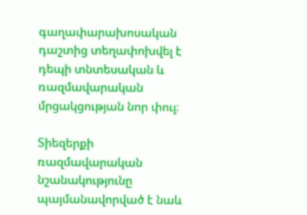գաղափարախոսական դաշտից տեղափոխվել է դեպի տնտեսական և ռազմավարական մրցակցության նոր փուլ։

Տիեզերքի ռազմավարական նշանակությունը պայմանավորված է նաև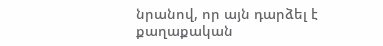նրանով, որ այն դարձել է քաղաքական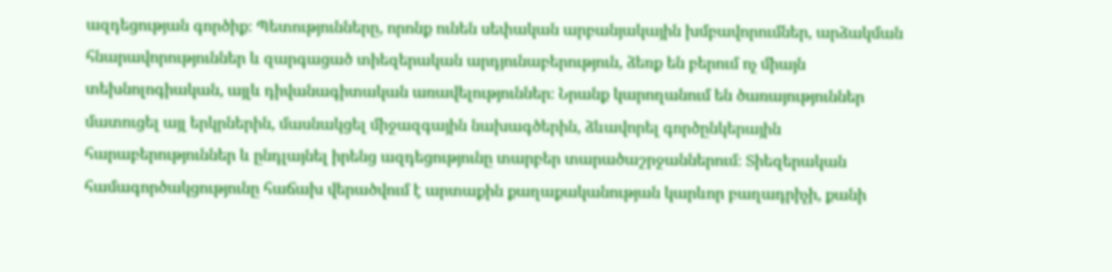ազդեցության գործիք։ Պետությունները, որոնք ունեն սեփական արբանյակային խմբավորումներ, արձակման հնարավորություններ և զարգացած տիեզերական արդյունաբերություն, ձեռք են բերում ոչ միայն տեխնոլոգիական, այլև դիվանագիտական առավելություններ։ Նրանք կարողանում են ծառայություններ մատուցել այլ երկրներին, մասնակցել միջազգային նախագծերին, ձևավորել գործընկերային հարաբերություններ և ընդլայնել իրենց ազդեցությունը տարբեր տարածաշրջաններում։ Տիեզերական համագործակցությունը հաճախ վերածվում է արտաքին քաղաքականության կարևոր բաղադրիչի, քանի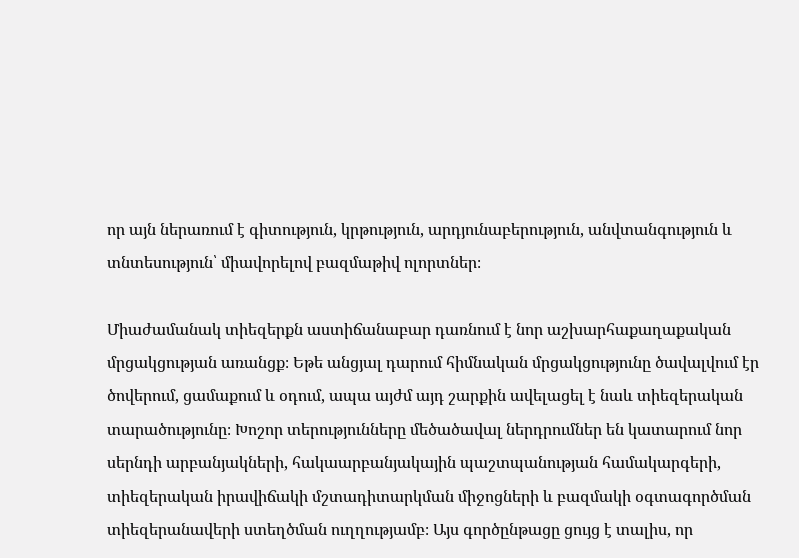որ այն ներառում է գիտություն, կրթություն, արդյունաբերություն, անվտանգություն և տնտեսություն՝ միավորելով բազմաթիվ ոլորտներ։

Միաժամանակ տիեզերքն աստիճանաբար դառնում է նոր աշխարհաքաղաքական մրցակցության առանցք։ Եթե անցյալ դարում հիմնական մրցակցությունը ծավալվում էր ծովերում, ցամաքում և օդում, ապա այժմ այդ շարքին ավելացել է նաև տիեզերական տարածությունը։ Խոշոր տերությունները մեծածավալ ներդրումներ են կատարում նոր սերնդի արբանյակների, հակաարբանյակային պաշտպանության համակարգերի, տիեզերական իրավիճակի մշտադիտարկման միջոցների և բազմակի օգտագործման տիեզերանավերի ստեղծման ուղղությամբ։ Այս գործընթացը ցույց է տալիս, որ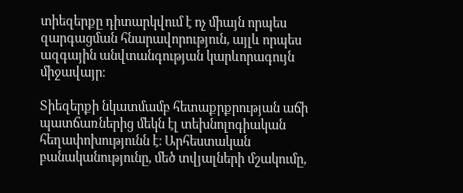տիեզերքը դիտարկվում է ոչ միայն որպես զարգացման հնարավորություն, այլև որպես ազգային անվտանգության կարևորագույն միջավայր։

Տիեզերքի նկատմամբ հետաքրքրության աճի պատճառներից մեկն էլ տեխնոլոգիական հեղափոխությունն է։ Արհեստական բանականությունը, մեծ տվյալների մշակումը,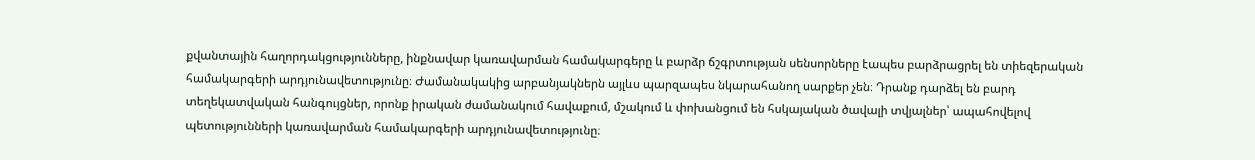քվանտային հաղորդակցությունները, ինքնավար կառավարման համակարգերը և բարձր ճշգրտության սենսորները էապես բարձրացրել են տիեզերական համակարգերի արդյունավետությունը։ Ժամանակակից արբանյակներն այլևս պարզապես նկարահանող սարքեր չեն։ Դրանք դարձել են բարդ տեղեկատվական հանգույցներ, որոնք իրական ժամանակում հավաքում, մշակում և փոխանցում են հսկայական ծավալի տվյալներ՝ ապահովելով պետությունների կառավարման համակարգերի արդյունավետությունը։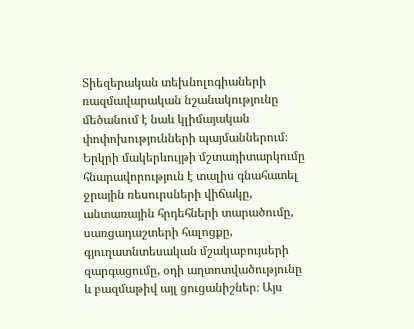Տիեզերական տեխնոլոգիաների ռազմավարական նշանակությունը մեծանում է նաև կլիմայական փոփոխությունների պայմաններում։ Երկրի մակերևույթի մշտադիտարկումը հնարավորություն է տալիս գնահատել ջրային ռեսուրսների վիճակը, անտառային հրդեհների տարածումը, սառցադաշտերի հալոցքը, գյուղատնտեսական մշակաբույսերի զարգացումը, օդի աղտոտվածությունը և բազմաթիվ այլ ցուցանիշներ։ Այս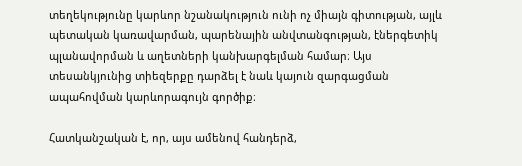տեղեկությունը կարևոր նշանակություն ունի ոչ միայն գիտության, այլև պետական կառավարման, պարենային անվտանգության, էներգետիկ պլանավորման և աղետների կանխարգելման համար։ Այս տեսանկյունից տիեզերքը դարձել է նաև կայուն զարգացման ապահովման կարևորագույն գործիք։

Հատկանշական է, որ, այս ամենով հանդերձ,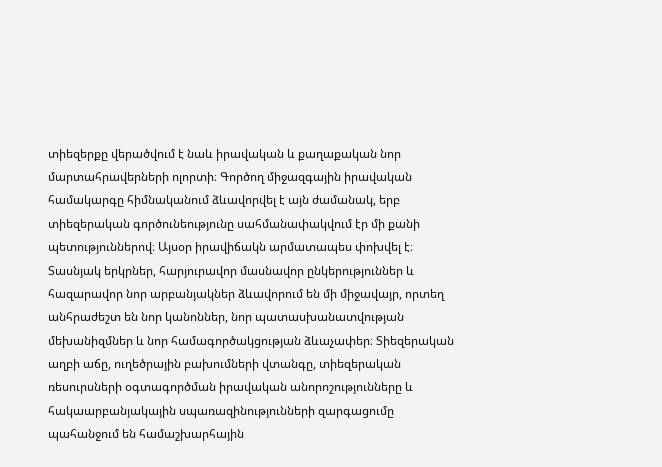տիեզերքը վերածվում է նաև իրավական և քաղաքական նոր մարտահրավերների ոլորտի։ Գործող միջազգային իրավական համակարգը հիմնականում ձևավորվել է այն ժամանակ, երբ տիեզերական գործունեությունը սահմանափակվում էր մի քանի պետություններով։ Այսօր իրավիճակն արմատապես փոխվել է։ Տասնյակ երկրներ, հարյուրավոր մասնավոր ընկերություններ և հազարավոր նոր արբանյակներ ձևավորում են մի միջավայր, որտեղ անհրաժեշտ են նոր կանոններ, նոր պատասխանատվության մեխանիզմներ և նոր համագործակցության ձևաչափեր։ Տիեզերական աղբի աճը, ուղեծրային բախումների վտանգը, տիեզերական ռեսուրսների օգտագործման իրավական անորոշությունները և հակաարբանյակային սպառազինությունների զարգացումը պահանջում են համաշխարհային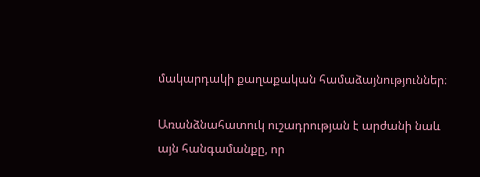մակարդակի քաղաքական համաձայնություններ։

Առանձնահատուկ ուշադրության է արժանի նաև այն հանգամանքը, որ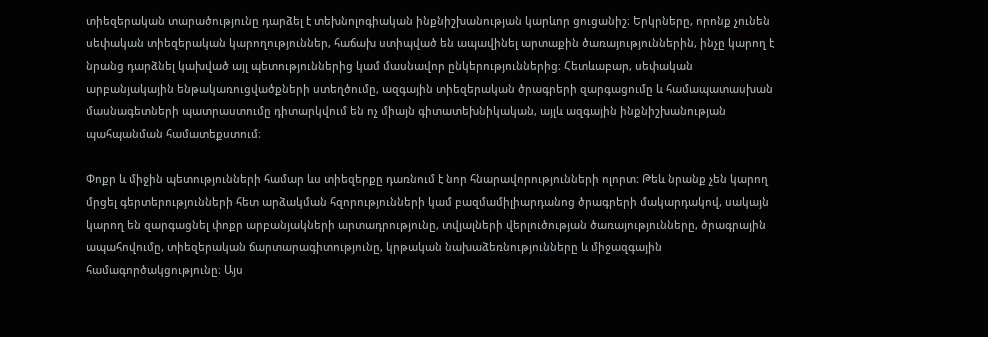տիեզերական տարածությունը դարձել է տեխնոլոգիական ինքնիշխանության կարևոր ցուցանիշ։ Երկրները, որոնք չունեն սեփական տիեզերական կարողություններ, հաճախ ստիպված են ապավինել արտաքին ծառայություններին, ինչը կարող է նրանց դարձնել կախված այլ պետություններից կամ մասնավոր ընկերություններից։ Հետևաբար, սեփական արբանյակային ենթակառուցվածքների ստեղծումը, ազգային տիեզերական ծրագրերի զարգացումը և համապատասխան մասնագետների պատրաստումը դիտարկվում են ոչ միայն գիտատեխնիկական, այլև ազգային ինքնիշխանության պահպանման համատեքստում։

Փոքր և միջին պետությունների համար ևս տիեզերքը դառնում է նոր հնարավորությունների ոլորտ։ Թեև նրանք չեն կարող մրցել գերտերությունների հետ արձակման հզորությունների կամ բազմամիլիարդանոց ծրագրերի մակարդակով, սակայն կարող են զարգացնել փոքր արբանյակների արտադրությունը, տվյալների վերլուծության ծառայությունները, ծրագրային ապահովումը, տիեզերական ճարտարագիտությունը, կրթական նախաձեռնությունները և միջազգային համագործակցությունը։ Այս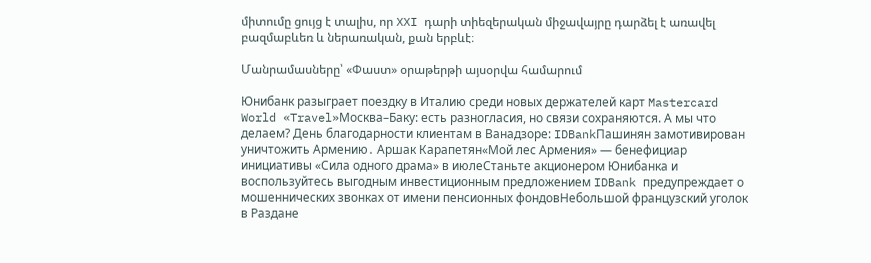միտումը ցույց է տալիս, որ XXI դարի տիեզերական միջավայրը դարձել է առավել բազմաբևեռ և ներառական, քան երբևէ։

Մանրամասները՝ «Փաստ» օրաթերթի այսօրվա համարում

Юнибанк разыграет поездку в Италию среди новых держателей карт Mastercard World «Travel»Москва–Баку: есть разногласия, но связи сохраняются. А мы что делаем? День благодарности клиентам в Ванадзоре: IDBankПашинян замотивирован уничтожить Армению․ Аршак Карапетян«Мой лес Армения» — бенефициар инициативы «Сила одного драма» в июлеСтаньте акционером Юнибанка и воспользуйтесь выгодным инвестиционным предложением IDBank предупреждает о мошеннических звонках от имени пенсионных фондовНебольшой французский уголок в Раздане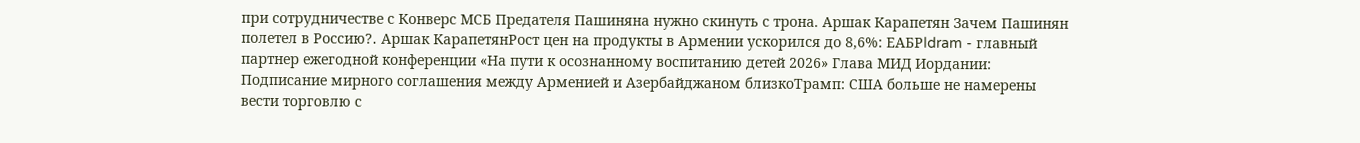при сотрудничестве с Конверс МСБ Предателя Пашиняна нужно скинуть с трона. Аршак Карапетян Зачем Пашинян полетел в Россию?․ Аршак КарапетянРост цен на продукты в Армении ускорился до 8,6%: ЕАБРIdram - главный партнер ежегодной конференции «На пути к осознанному воспитанию детей 2026» Глава МИД Иордании: Подписание мирного соглашения между Арменией и Азербайджаном близкоТрамп: США больше не намерены вести торговлю с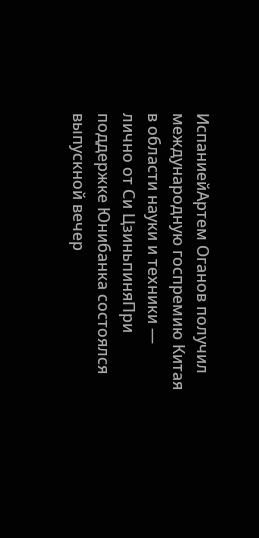ИспаниейАртем Оганов получил международную госпремию Китая в области науки и техники — лично от Си ЦзиньпиняПри поддержке Юнибанка состоялся выпускной вечер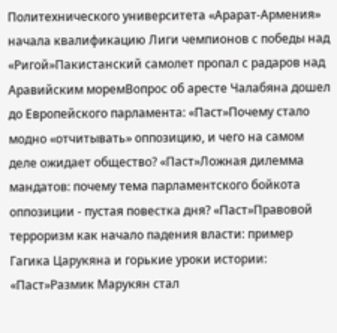Политехнического университета «Арарат‑Армения» начала квалификацию Лиги чемпионов с победы над «Ригой»Пакистанский самолет пропал с радаров над Аравийским моремВопрос об аресте Чалабяна дошел до Европейского парламента: «Паст»Почему стало модно «отчитывать» оппозицию, и чего на самом деле ожидает общество? «Паст»Ложная дилемма мандатов: почему тема парламентского бойкота оппозиции - пустая повестка дня? «Паст»Правовой терроризм как начало падения власти: пример Гагика Царукяна и горькие уроки истории: «Паст»Размик Марукян стал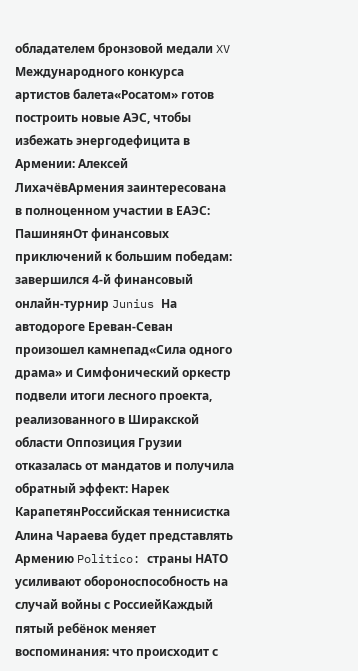обладателем бронзовой медали XV Международного конкурса артистов балета«Росатом» готов построить новые АЭС, чтобы избежать энергодефицита в Армении: Алексей ЛихачёвАрмения заинтересована в полноценном участии в ЕАЭС: ПашинянОт финансовых приключений к большим победам: завершился 4-й финансовый онлайн-турнир Junius На автодороге Ереван-Севан произошел камнепад«Сила одного драма» и Симфонический оркестр подвели итоги лесного проекта, реализованного в Ширакской области Оппозиция Грузии отказалась от мандатов и получила обратный эффект: Нарек КарапетянРоссийская теннисистка Алина Чараева будет представлять Армению Politico: страны НАТО усиливают обороноспособность на случай войны с РоссиейКаждый пятый ребёнок меняет воспоминания: что происходит с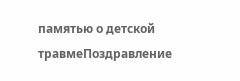памятью о детской травмеПоздравление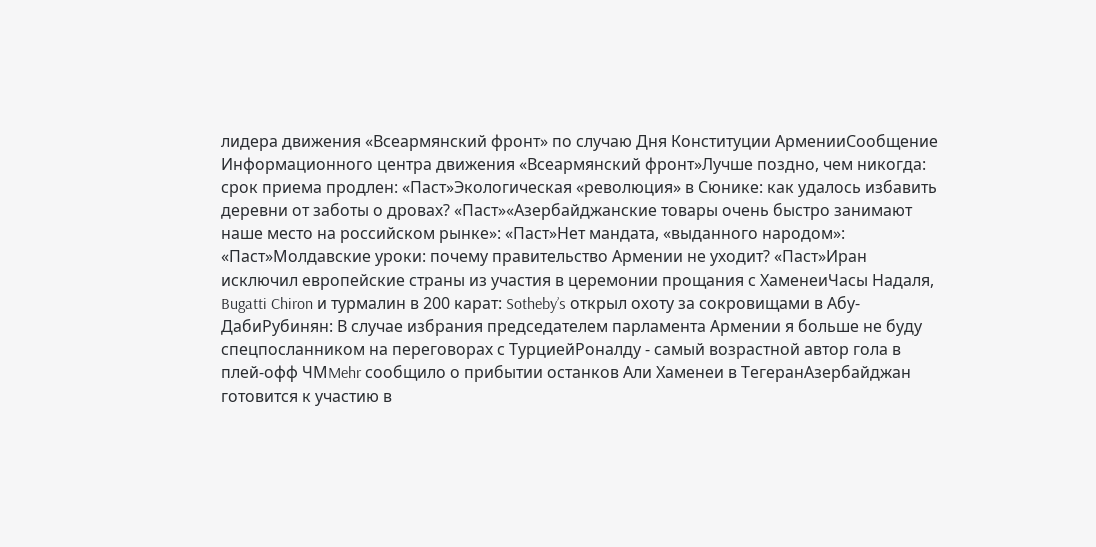лидера движения «Всеармянский фронт» по случаю Дня Конституции АрменииСообщение Информационного центра движения «Всеармянский фронт»Лучше поздно, чем никогда: срок приема продлен: «Паст»Экологическая «революция» в Сюнике: как удалось избавить деревни от заботы о дровах? «Паст»«Азербайджанские товары очень быстро занимают наше место на российском рынке»: «Паст»Нет мандата, «выданного народом»: «Паст»Молдавские уроки: почему правительство Армении не уходит? «Паст»Иран исключил европейские страны из участия в церемонии прощания с ХаменеиЧасы Надаля, Bugatti Chiron и турмалин в 200 карат: Sotheby’s открыл охоту за сокровищами в Абу-ДабиРубинян: В случае избрания председателем парламента Армении я больше не буду спецпосланником на переговорах с ТурциейРоналду - самый возрастной автор гола в плей-офф ЧМMehr сообщило о прибытии останков Али Хаменеи в ТегеранАзербайджан готовится к участию в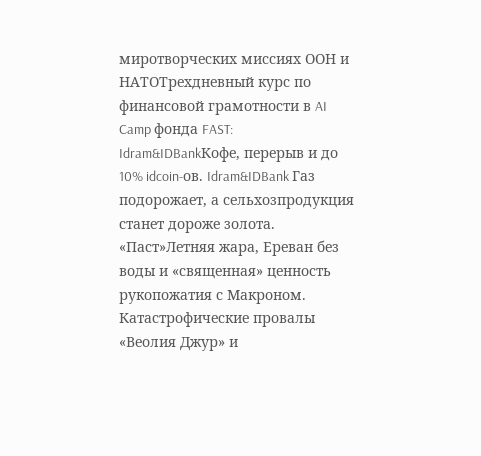миротворческих миссиях ООН и НАТОТрехдневный курс по финансовой грамотности в AI Camp фонда FAST: Idram&IDBankКофе, перерыв и до 10% idcoin-ов. Idram&IDBank Газ подорожает, а сельхозпродукция станет дороже золота. «Паст»Летняя жара, Ереван без воды и «священная» ценность рукопожатия с Макроном. Катастрофические провалы «Веолия Джур» и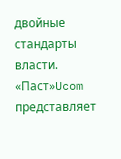двойные стандарты власти. «Паст»Ucom представляет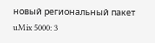новый региональный пакет uMix 5000: 3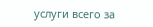услуги всего за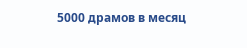5000 драмов в месяц